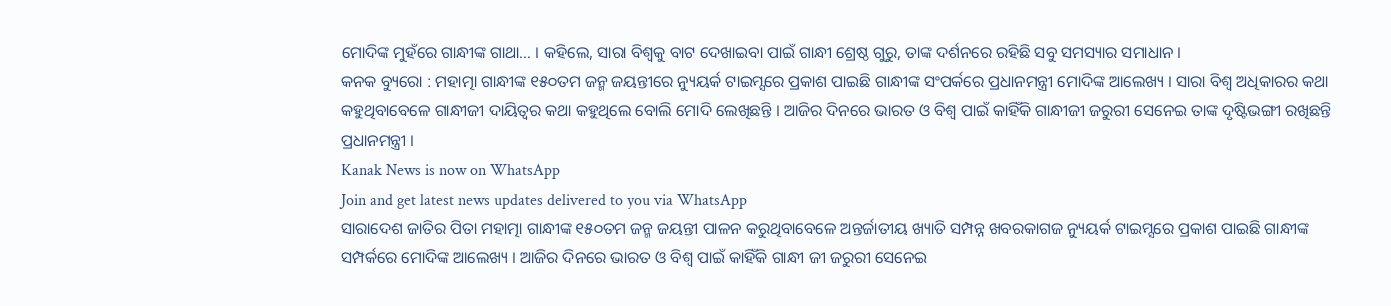ମୋଦିଙ୍କ ମୁହଁରେ ଗାନ୍ଧୀଙ୍କ ଗାଥା… । କହିଲେ, ସାରା ବିଶ୍ୱକୁ ବାଟ ଦେଖାଇବା ପାଇଁ ଗାନ୍ଧୀ ଶ୍ରେଷ୍ଠ ଗୁରୁ, ତାଙ୍କ ଦର୍ଶନରେ ରହିଛି ସବୁ ସମସ୍ୟାର ସମାଧାନ ।
କନକ ବ୍ୟୁରୋ : ମହାତ୍ମା ଗାନ୍ଧୀଙ୍କ ୧୫୦ତମ ଜନ୍ମ ଜୟନ୍ତୀରେ ନ୍ୟୁୟର୍କ ଟାଇମ୍ସରେ ପ୍ରକାଶ ପାଇଛି ଗାନ୍ଧୀଙ୍କ ସଂପର୍କରେ ପ୍ରଧାନମନ୍ତ୍ରୀ ମୋଦିଙ୍କ ଆଲେଖ୍ୟ । ସାରା ବିଶ୍ୱ ଅଧିକାରର କଥା କହୁଥିବାବେଳେ ଗାନ୍ଧୀଜୀ ଦାୟିତ୍ୱର କଥା କହୁଥିଲେ ବୋଲି ମୋଦି ଲେଖିଛନ୍ତି । ଆଜିର ଦିନରେ ଭାରତ ଓ ବିଶ୍ୱ ପାଇଁ କାହିଁକି ଗାନ୍ଧୀଜୀ ଜରୁରୀ ସେନେଇ ତାଙ୍କ ଦୃଷ୍ଟିଭଙ୍ଗୀ ରଖିଛନ୍ତି ପ୍ରଧାନମନ୍ତ୍ରୀ ।
Kanak News is now on WhatsApp
Join and get latest news updates delivered to you via WhatsApp
ସାରାଦେଶ ଜାତିର ପିତା ମହାତ୍ମା ଗାନ୍ଧୀଙ୍କ ୧୫୦ତମ ଜନ୍ମ ଜୟନ୍ତୀ ପାଳନ କରୁଥିବାବେଳେ ଅନ୍ତର୍ଜାତୀୟ ଖ୍ୟାତି ସମ୍ପନ୍ନ ଖବରକାଗଜ ନ୍ୟୁୟର୍କ ଟାଇମ୍ସରେ ପ୍ରକାଶ ପାଇଛି ଗାନ୍ଧୀଙ୍କ ସମ୍ପର୍କରେ ମୋଦିଙ୍କ ଆଲେଖ୍ୟ । ଆଜିର ଦିନରେ ଭାରତ ଓ ବିଶ୍ୱ ପାଇଁ କାହିଁକି ଗାନ୍ଧୀ ଜୀ ଜରୁରୀ ସେନେଇ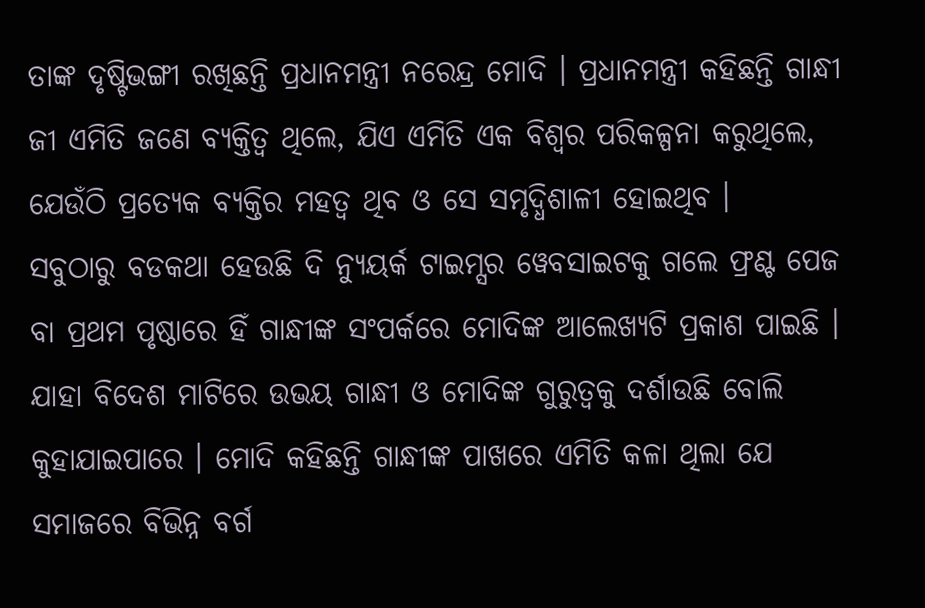ତାଙ୍କ ଦୃଷ୍ଟିଭଙ୍ଗୀ ରଖିଛନ୍ତି ପ୍ରଧାନମନ୍ତ୍ରୀ ନରେନ୍ଦ୍ର ମୋଦି । ପ୍ରଧାନମନ୍ତ୍ରୀ କହିଛନ୍ତି ଗାନ୍ଧୀ ଜୀ ଏମିତି ଜଣେ ବ୍ୟକ୍ତିତ୍ୱ ଥିଲେ, ଯିଏ ଏମିତି ଏକ ବିଶ୍ୱର ପରିକଳ୍ପନା କରୁଥିଲେ, ଯେଉଁଠି ପ୍ରତ୍ୟେକ ବ୍ୟକ୍ତିର ମହତ୍ୱ ଥିବ ଓ ସେ ସମୃଦ୍ଧିଶାଳୀ ହୋଇଥିବ ।
ସବୁଠାରୁ ବଡକଥା ହେଉଛି ଦି ନ୍ୟୁୟର୍କ ଟାଇମ୍ସର ୱେବସାଇଟକୁ ଗଲେ ଫ୍ରଣ୍ଟ ପେଜ ବା ପ୍ରଥମ ପୃଷ୍ଠାରେ ହିଁ ଗାନ୍ଧୀଙ୍କ ସଂପର୍କରେ ମୋଦିଙ୍କ ଆଲେଖ୍ୟଟି ପ୍ରକାଶ ପାଇଛି । ଯାହା ବିଦେଶ ମାଟିରେ ଉଭୟ ଗାନ୍ଧୀ ଓ ମୋଦିଙ୍କ ଗୁରୁତ୍ୱକୁ ଦର୍ଶାଉଛି ବୋଲି କୁହାଯାଇପାରେ । ମୋଦି କହିଛନ୍ତି ଗାନ୍ଧୀଙ୍କ ପାଖରେ ଏମିତି କଳା ଥିଲା ଯେ ସମାଜରେ ବିଭିନ୍ନ ବର୍ଗ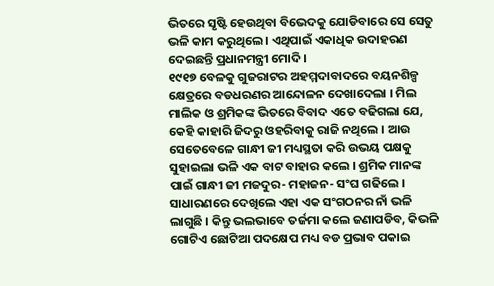ଭିତରେ ସୃଷ୍ଟି ହେଉଥିବା ବିଭେଦକୁ ଯୋଡିବାରେ ସେ ସେତୁ ଭଳି କାମ କରୁଥିଲେ । ଏଥିପାଇଁ ଏକାଧିକ ଉଦାହରଣ ଦେଇଛନ୍ତି ପ୍ରଧାନମନ୍ତ୍ରୀ ମୋଦି ।
୧୯୧୭ ବେଳକୁ ଗୁଜରାଟର ଅହମ୍ମଦାବାଦରେ ବୟନଶିଳ୍ପ କ୍ଷେତ୍ରରେ ବଡଧରଣର ଆନ୍ଦୋଳନ ଦେଖାଦେଲା । ମିଲ ମାଲିକ ଓ ଶ୍ରମିକଙ୍କ ଭିତରେ ବିବାଦ ଏତେ ବଢିଗଲା ଯେ, କେହି କାହାରି ଜିଦରୁ ଓହରିବାକୁ ରାଜି ନଥିଲେ । ଆଉ ସେତେବେଳେ ଗାନ୍ଧୀ ଜୀ ମଧ୍ୟସ୍ଥତା କରି ଉଭୟ ପକ୍ଷକୁ ସୁହାଇଲା ଭଳି ଏକ ବାଟ ବାହାର କଲେ । ଶ୍ରମିକ ମାନଙ୍କ ପାଇଁ ଗାନ୍ଧୀ ଜୀ ମଜଦୁର- ମହାଜନ- ସଂଘ ଗଢିଲେ । ସାଧାରଣରେ ଦେଖିଲେ ଏହା ଏକ ସଂଗଠନର ନାଁ ଭଳି ଲାଗୁଛି । କିନ୍ତୁ ଭଲଭାବେ ତର୍ଜମା କଲେ ଜଣାପଡିବ, କିଭଳି ଗୋଟିଏ ଛୋଟିଆ ପଦକ୍ଷେପ ମଧ୍ୟ ବଡ ପ୍ରଭାବ ପକାଇ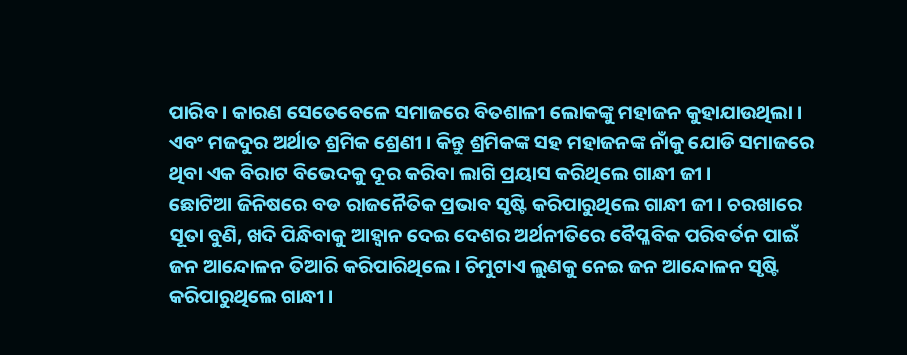ପାରିବ । କାରଣ ସେତେବେଳେ ସମାଜରେ ବିତଶାଳୀ ଲୋକଙ୍କୁ ମହାଜନ କୁହାଯାଉଥିଲା । ଏବଂ ମଜଦୁର ଅର୍ଥାତ ଶ୍ରମିକ ଶ୍ରେଣୀ । କିନ୍ତୁ ଶ୍ରମିକଙ୍କ ସହ ମହାଜନଙ୍କ ନାଁକୁ ଯୋଡି ସମାଜରେ ଥିବା ଏକ ବିରାଟ ବିଭେଦକୁ ଦୂର କରିବା ଲାଗି ପ୍ରୟାସ କରିଥିଲେ ଗାନ୍ଧୀ ଜୀ ।
ଛୋଟିଆ ଜିନିଷରେ ବଡ ରାଜନୈତିକ ପ୍ରଭାବ ସୃଷ୍ଟି କରିପାରୁଥିଲେ ଗାନ୍ଧୀ ଜୀ । ଚରଖାରେ ସୂତା ବୁଣି, ଖଦି ପିନ୍ଧିବାକୁ ଆହ୍ୱାନ ଦେଇ ଦେଶର ଅର୍ଥନୀତିରେ ବୈପ୍ଳବିକ ପରିବର୍ତନ ପାଇଁ ଜନ ଆନ୍ଦୋଳନ ତିଆରି କରିପାରିଥିଲେ । ଚିମୁଟାଏ ଲୁଣକୁ ନେଇ ଜନ ଆନ୍ଦୋଳନ ସୃଷ୍ଟି କରିପାରୁଥିଲେ ଗାନ୍ଧୀ ।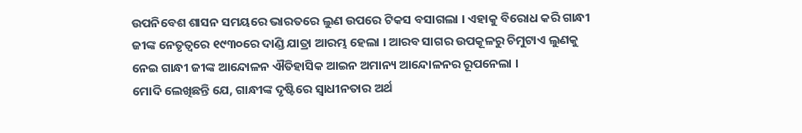ଉପନିବେଶ ଶାସନ ସମୟରେ ଭାରତରେ ଲୁଣ ଉପରେ ଟିକସ ବସାଗଲା । ଏହାକୁ ବିରୋଧ କରି ଗାନ୍ଧୀ ଜୀଙ୍କ ନେତୃତ୍ୱରେ ୧୯୩୦ରେ ଦାଣ୍ଡି ଯାତ୍ରା ଆରମ୍ଭ ହେଲା । ଆରବ ସାଗର ଉପକୂଳରୁ ଚିମୁଟାଏ ଲୁଣକୁ ନେଇ ଗାନ୍ଧୀ ଜୀଙ୍କ ଆନ୍ଦୋଳନ ଐତିହାସିକ ଆଇନ ଅମାନ୍ୟ ଆନ୍ଦୋଳନର ରୂପନେଲା ।
ମୋଦି ଲେଖିଛନ୍ତି ଯେ, ଗାନ୍ଧୀଙ୍କ ଦୃଷ୍ଟିରେ ସ୍ୱାଧୀନତାର ଅର୍ଥ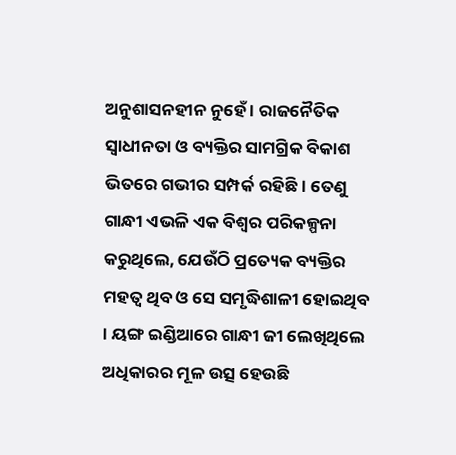ଅନୁଶାସନହୀନ ନୁହେଁ । ରାଜନୈତିକ ସ୍ୱାଧୀନତା ଓ ବ୍ୟକ୍ତିର ସାମଗ୍ରିକ ବିକାଶ ଭିତରେ ଗଭୀର ସମ୍ପର୍କ ରହିଛି । ତେଣୁ ଗାନ୍ଧୀ ଏଭଳି ଏକ ବିଶ୍ୱର ପରିକଳ୍ପନା କରୁଥିଲେ, ଯେଉଁଠି ପ୍ରତ୍ୟେକ ବ୍ୟକ୍ତିର ମହତ୍ୱ ଥିବ ଓ ସେ ସମୃଦ୍ଧିଶାଳୀ ହୋଇଥିବ । ୟଙ୍ଗ ଇଣ୍ଡିଆରେ ଗାନ୍ଧୀ ଜୀ ଲେଖିଥିଲେ ଅଧିକାରର ମୂଳ ଉତ୍ସ ହେଉଛି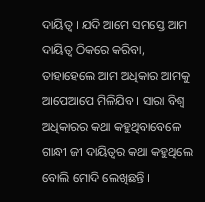ଦାୟିତ୍ୱ । ଯଦି ଆମେ ସମସ୍ତେ ଆମ ଦାୟିତ୍ୱ ଠିକରେ କରିବା, ତାହାହେଲେ ଆମ ଅଧିକାର ଆମକୁ ଆପେଆପେ ମିଳିଯିବ । ସାରା ବିଶ୍ୱ ଅଧିକାରର କଥା କହୁଥିବାବେଳେ ଗାନ୍ଧୀ ଜୀ ଦାୟିତ୍ୱର କଥା କହୁଥିଲେ ବୋଲି ମୋଦି ଲେଖିଛନ୍ତି ।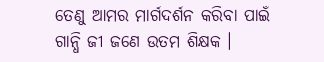ତେଣୁ ଆମର ମାର୍ଗଦର୍ଶନ କରିବା ପାଇଁ ଗାନ୍ଧି ଜୀ ଜଣେ ଉତମ ଶିକ୍ଷକ ।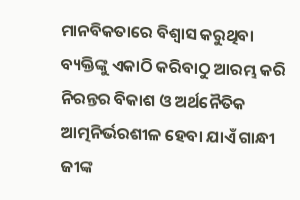ମାନବିକତାରେ ବିଶ୍ୱାସ କରୁଥିବା ବ୍ୟକ୍ତିଙ୍କୁ ଏକାଠି କରିବାଠୁ ଆରମ୍ଭ କରି ନିରନ୍ତର ବିକାଶ ଓ ଅର୍ଥନୈତିକ ଆତ୍ମନିର୍ଭରଶୀଳ ହେବା ଯାଏଁ ଗାନ୍ଧୀ ଜୀଙ୍କ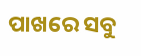ପାଖରେ ସବୁ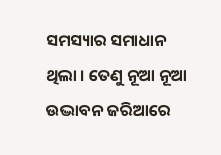ସମସ୍ୟାର ସମାଧାନ ଥିଲା । ତେଣୁ ନୂଆ ନୂଆ ଉଦ୍ଭାବନ ଜରିଆରେ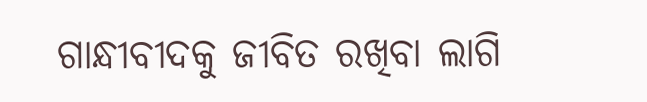ଗାନ୍ଧୀବୀଦକୁ ଜୀବିତ ରଖିବା ଲାଗି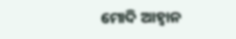ମୋଦି ଆହ୍ୱାନ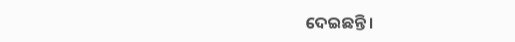ଦେଇଛନ୍ତି ।